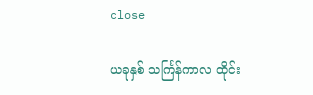close

ယခုနှစ် သင်္ကြန်ကာလ ထိုင်း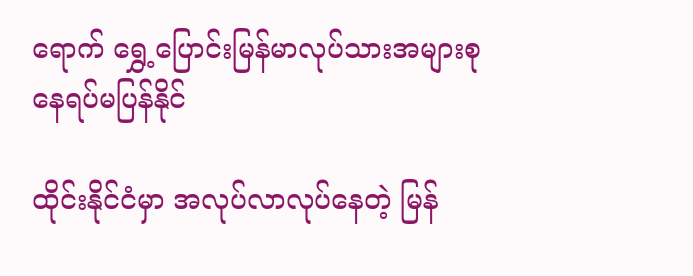ရောက် ရွှေ့ပြောင်းမြန်မာလုပ်သားအများစု နေရပ်မပြန်နိုင်

ထိုင်းနိုင်ငံမှာ အလုပ်လာလုပ်နေတဲ့ မြန်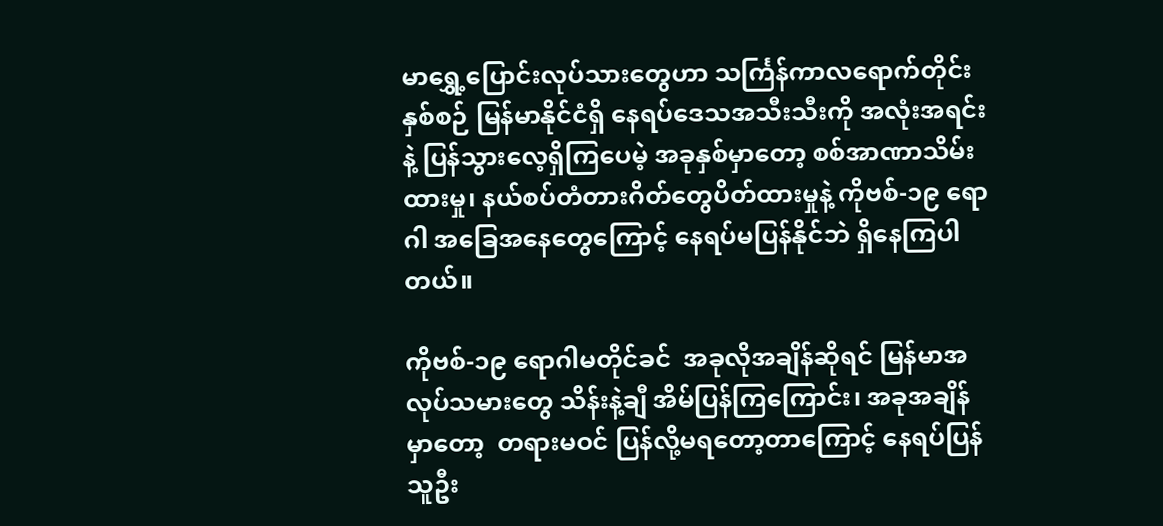မာရွှေ့ပြောင်းလုပ်သားတွေဟာ သင်္ကြန်ကာလရောက်တိုင်း နှစ်စဉ် မြန်မာနိုင်ငံရှိ နေရပ်ဒေသအသီးသီးကို အလုံးအရင်းနဲ့ ပြန်သွားလေ့ရှိကြပေမဲ့ အခုနှစ်မှာတော့ စစ်အာဏာသိမ်းထားမှု၊ နယ်စပ်တံတားဂိတ်တွေပိတ်ထားမှုနဲ့ ကိုဗစ်-၁၉ ရောဂါ အခြေအနေတွေကြောင့် နေရပ်မပြန်နိုင်ဘဲ ရှိနေကြပါတယ်။

ကိုဗစ်-၁၉ ရောဂါမတိုင်ခင်  အခုလိုအချိန်ဆိုရင် မြန်မာအလုပ်သမားတွေ သိန်းနဲ့ချီ အိမ်ပြန်ကြကြောင်း၊ အခုအချိန်မှာတော့  တရားမဝင် ပြန်လို့မရတော့တာကြောင့် နေရပ်ပြန်သူဦး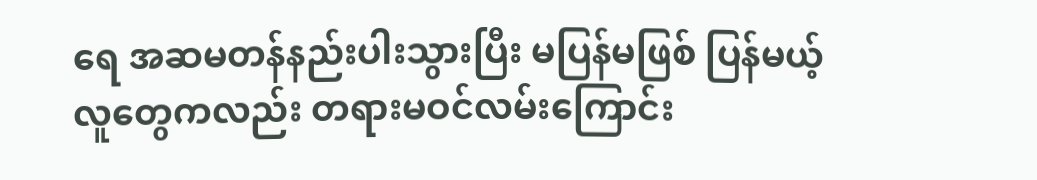ရေ အဆမတန်နည်းပါးသွားပြီး မပြန်မဖြစ် ပြန်မယ့်လူတွေကလည်း တရားမဝင်လမ်းကြောင်း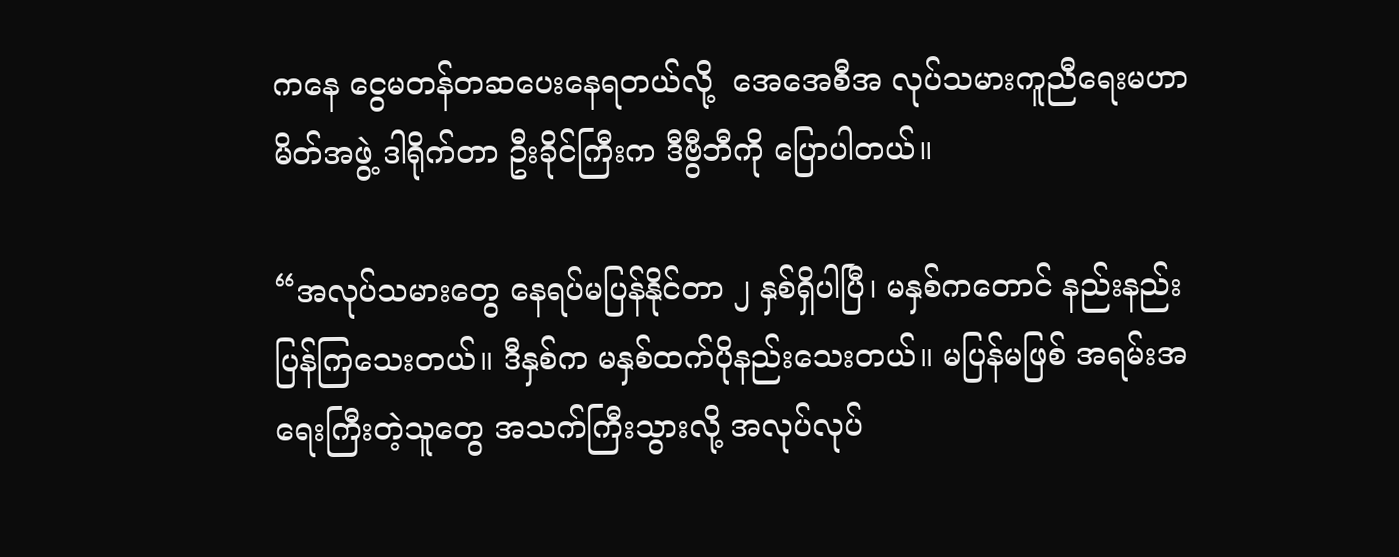ကနေ ငွေမတန်တဆပေးနေရတယ်လို့  အေအေစီအ လုပ်သမားကူညီရေးမဟာမိတ်အဖွဲ့ ဒါရိုက်တာ ဦးခိုင်ကြီးက ဒီဗွီဘီကို ပြောပါတယ်။

“အလုပ်သမားတွေ နေရပ်မပြန်နိုင်တာ ၂ နှစ်ရှိပါပြီ၊ မနှစ်ကတောင် နည်းနည်းပြန်ကြသေးတယ်။ ဒီနှစ်က မနှစ်ထက်ပိုနည်းသေးတယ်။ မပြန်မဖြစ် အရမ်းအရေးကြီးတဲ့သူတွေ အသက်ကြီးသွားလို့ အလုပ်လုပ်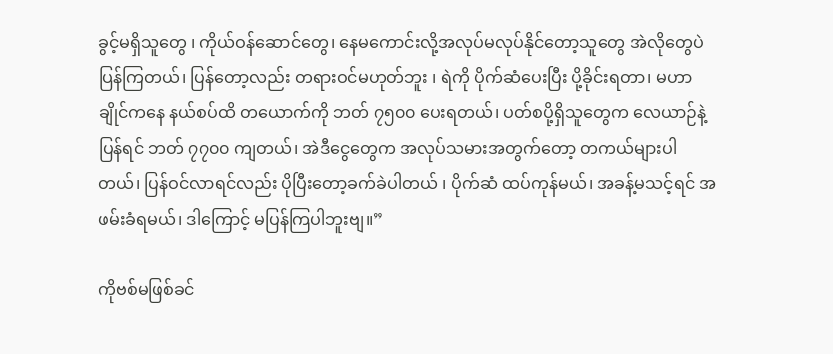ခွင့်မရှိသူတွေ ၊ ကိုယ်ဝန်ဆောင်တွေ၊ နေမကောင်းလို့အလုပ်မလုပ်နိုင်တော့သူတွေ အဲလိုတွေပဲ ပြန်ကြတယ်၊ ပြန်တော့လည်း တရားဝင်မဟုတ်ဘူး ၊ ရဲကို ပိုက်ဆံပေးပြီး ပို့ခိုင်းရတာ၊ မဟာ ချိုင်ကနေ နယ်စပ်ထိ တယောက်ကို ဘတ် ၇၅၀၀ ပေးရတယ်၊ ပတ်စပို့ရှိသူတွေက လေယာဉ်နဲ့ ပြန်ရင် ဘတ် ၇၇၀၀ ကျတယ်၊ အဲဒီငွေတွေက အလုပ်သမားအတွက်တော့ တကယ်များပါတယ်၊ ပြန်ဝင်လာရင်လည်း ပိုပြီးတော့ခက်ခဲပါတယ် ၊ ပိုက်ဆံ ထပ်ကုန်မယ်၊ အခန့်မသင့်ရင် အဖမ်းခံရမယ်၊ ဒါကြောင့် မပြန်ကြပါဘူးဗျ။”

ကိုဗစ်မဖြစ်ခင်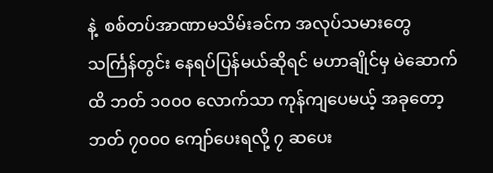နဲ့  စစ်တပ်အာဏာမသိမ်းခင်က အလုပ်သမားတွေ သင်္ကြန်တွင်း နေရပ်ပြန်မယ်ဆိုရင် မဟာချိုင်မှ မဲဆောက်ထိ ဘတ် ၁၀၀၀ လောက်သာ ကုန်ကျပေမယ့် အခုတော့ ဘတ် ၇၀၀၀ ကျော်ပေးရလို့ ၇ ဆပေး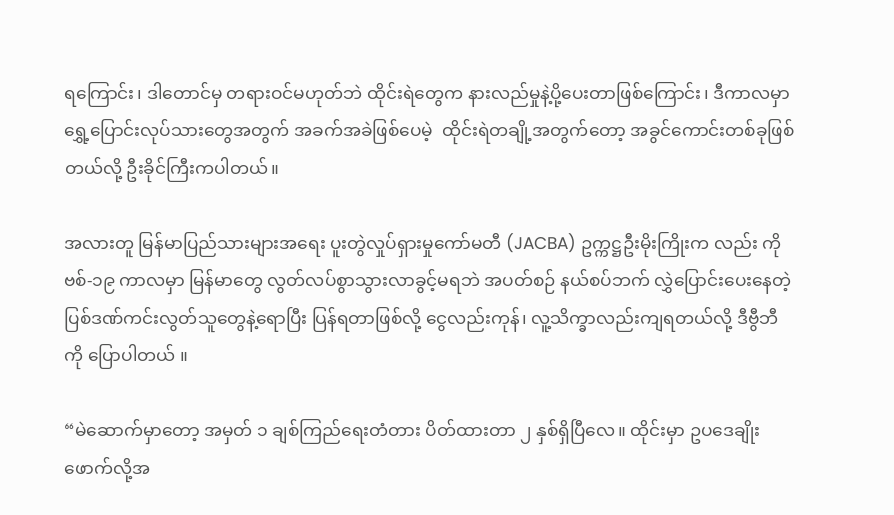ရကြောင်း၊ ဒါတောင်မှ တရားဝင်မဟုတ်ဘဲ ထိုင်းရဲတွေက နားလည်မှုနဲ့ပို့ပေးတာဖြစ်ကြောင်း၊ ဒီကာလမှာ ရွှေ့ပြောင်းလုပ်သားတွေအတွက် အခက်အခဲဖြစ်ပေမဲ့  ထိုင်းရဲတချို့အတွက်တော့ အခွင်ကောင်းတစ်ခုဖြစ်တယ်လို့ ဦးခိုင်ကြီးကပါတယ်။

အလားတူ မြန်မာပြည်သားများအရေး ပူးတွဲလှုပ်ရှားမှုကော်မတီ (JACBA) ဥက္ကဋ္ဌဦးမိုးကြိုးက လည်း ကိုဗစ်-၁၉ ကာလမှာ မြန်မာတွေ လွတ်လပ်စွာသွားလာခွင့်မရဘဲ အပတ်စဉ် နယ်စပ်ဘက် လွှဲပြောင်းပေးနေတဲ့ ပြစ်ဒဏ်ကင်းလွတ်သူတွေနဲ့ရောပြီး ပြန်ရတာဖြစ်လို့ ငွေလည်းကုန်၊ လူ့သိက္ခာလည်းကျရတယ်လို့ ဒီဗွီဘီကို ပြောပါတယ် ။

“မဲဆောက်မှာတော့ အမှတ် ၁ ချစ်ကြည်ရေးတံတား ပိတ်ထားတာ ၂ နှစ်ရှိပြီလေ။ ထိုင်းမှာ ဥပဒေချိုးဖောက်လို့အ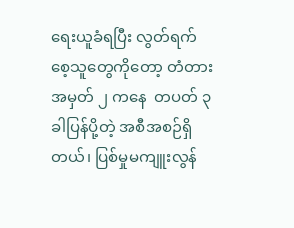ရေးယူခံရပြီး လွတ်ရက်စေ့သူတွေကိုတော့ တံတားအမှတ် ၂ ကနေ  တပတ် ၃ ခါပြန်ပို့တဲ့ အစီအစဉ်ရှိတယ်၊ ပြစ်မှုမကျူးလွန်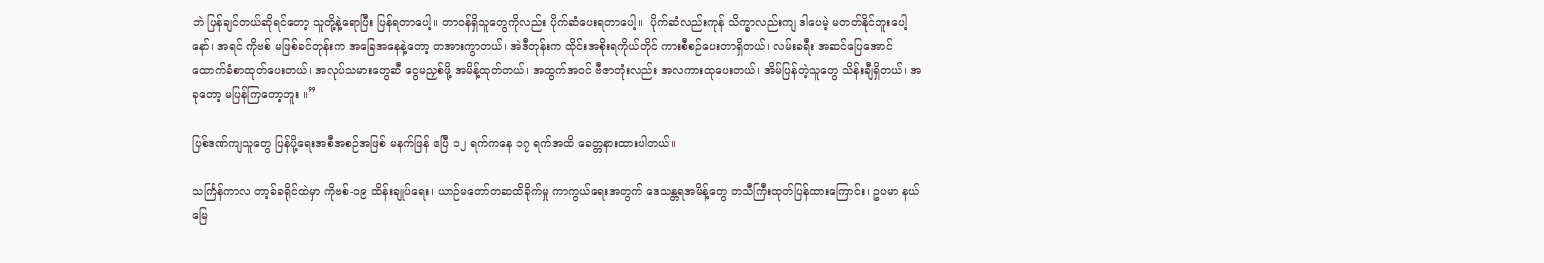ဘဲ ပြန်ချင်တယ်ဆိုရင်တော့ သူတို့နဲ့ရောပြီး ပြန်ရတာပေါ့။ တာဝန်ရှိသူတွေကိုလည်း ပိုက်ဆံပေးရတာပေါ့။  ပိုက်ဆံလည်းကုန် သိက္ခာလည်းကျ ဒါပေမဲ့ မတတ်နိုင်ဘူးပေါ့နော်၊ အရင် ကိုဗစ် မဖြစ်ခင်တုန်းက အခြေအနေနဲ့တော့ တအားကွာတယ်၊ အဲဒီတုန်းက ထိုင်းအစိုးရကိုယ်တိုင် ကားစီစဉ်ပေးတာရှိတယ်၊ လမ်းခရီး အဆင်ပြေအောင် ထောက်ခံစာထုတ်ပေးတယ်၊ အလုပ်သမားတွေဆီ ငွေမညှစ်ဖို့ အမိန့်ထုတ်တယ်၊ အထွက်အဝင် ဗီဇာတုံးလည်း အလကားထုပေးတယ်၊ အိမ်ပြန်တဲ့သူတွေ သိန်းချီရှိတယ်၊ အခုတော့ မပြန်ကြတော့ဘူး ။”

ပြစ်ဒဏ်ကျသူတွေ ပြန်ပို့ရေးအစီအစဉ်အဖြစ် မနက်ဖြန် ဧပြီ ၁၂ ရက်ကနေ ၁၇ ရက်အထိ ခေတ္တနားထားပါတယ်။

သင်္ကြန်ကာလ တာ့ခ်ခရိုင်ထဲမှာ ကိုဗစ်-၁၉ ထိန်းချုပ်ရေး၊ ယာဉ်မတော်တဆထိခိုက်မှု ကာကွယ်ရေးအတွက် ဒေသန္တရအမိန့်တွေ တသီကြီးထုတ်ပြန်ထားကြောင်း၊ ဥပမာ နယ်မြေ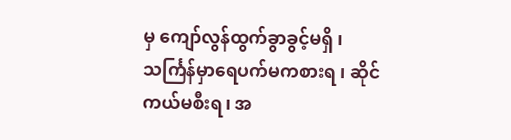မှ ကျော်လွန်ထွက်ခွာခွင့်မရှိ ၊ သင်္ကြန်မှာရေပက်မကစားရ ၊ ဆိုင်ကယ်မစီးရ၊ အ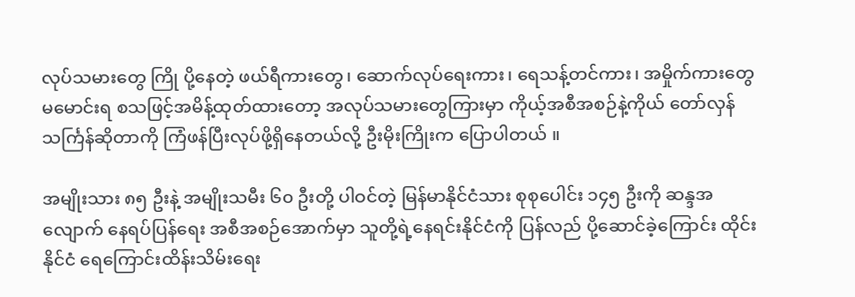လုပ်သမားတွေ ကြို ပို့နေတဲ့ ဖယ်ရီကားတွေ၊ ဆောက်လုပ်ရေးကား၊ ရေသန့်တင်ကား၊ အမှိုက်ကားတွေ မမောင်းရ စသဖြင့်အမိန့်ထုတ်ထားတော့ အလုပ်သမားတွေကြားမှာ ကိုယ့်အစီအစဉ်နဲ့ကိုယ် တော်လှန်သင်္ကြန်ဆိုတာကို ကြံဖန်ပြီးလုပ်ဖို့ရှိနေတယ်လို့ ဦးမိုးကြိုးက ပြောပါတယ် ။

အမျိုးသား ၈၅ ဦးနဲ့ အမျိုးသမီး ၆၀ ဦးတို့ ပါဝင်တဲ့ မြန်မာနိုင်ငံသား စုစုပေါင်း ၁၄၅ ဦးကို ဆန္ဒအလျောက် နေရပ်ပြန်ရေး အစီအစဉ်အောက်မှာ သူတို့ရဲ့နေရင်းနိုင်ငံကို ပြန်လည် ပို့ဆောင်ခဲ့ကြောင်း ထိုင်းနိုင်ငံ ရေကြောင်းထိန်းသိမ်းရေး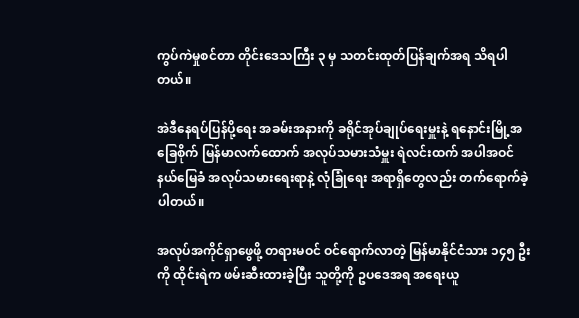ကွပ်ကဲမှုစင်တာ တိုင်းဒေသကြီး ၃ မှ သတင်းထုတ်ပြန်ချက်အရ သိရပါတယ်။

အဲဒီနေရပ်ပြန်ပို့ရေး အခမ်းအနားကို ခရိုင်အုပ်ချုပ်ရေးမှူးနဲ့ ရနောင်းမြို့အခြေစိုက် မြန်မာလက်ထောက် အလုပ်သမားသံမှူး ရဲလင်းထက် အပါအဝင် နယ်မြေခံ အလုပ်သမားရေးရာနဲ့ လုံခြုံရေး အရာရှိတွေလည်း တက်ရောက်ခဲ့ပါတယ်။

အလုပ်အကိုင်ရှာဖွေဖို့ တရားမဝင် ဝင်ရောက်လာတဲ့ မြန်မာနိုင်ငံသား ၁၄၅ ဦးကို ထိုင်းရဲက ဖမ်းဆီးထားခဲ့ပြီး သူတို့ကို ဥပဒေအရ အရေးယူ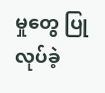မှုတွေ ပြုလုပ်ခဲ့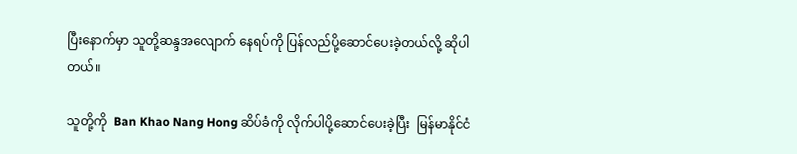ပြီးနောက်မှာ သူတို့ဆန္ဒအလျောက် နေရပ်ကို ပြန်လည်ပို့ဆောင်ပေးခဲ့တယ်လို့ ဆိုပါတယ်။

သူတို့ကို  Ban Khao Nang Hong ဆိပ်ခံကို လိုက်ပါပို့ဆောင်ပေးခဲ့ပြီး  မြန်မာနိုင်ငံ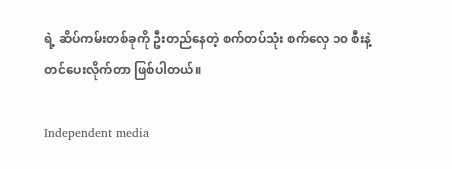ရဲ့ ဆိပ်ကမ်းတစ်ခုကို ဦးတည်နေတဲ့ စက်တပ်သုံး စက်လှေ ၁၀ စီးနဲ့ တင်ပေးလိုက်တာ ဖြစ်ပါတယ်။

Independent media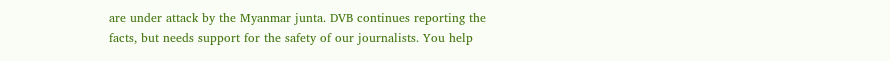are under attack by the Myanmar junta. DVB continues reporting the facts, but needs support for the safety of our journalists. You help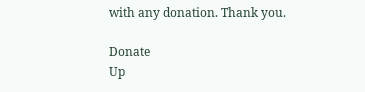with any donation. Thank you.

Donate
Up